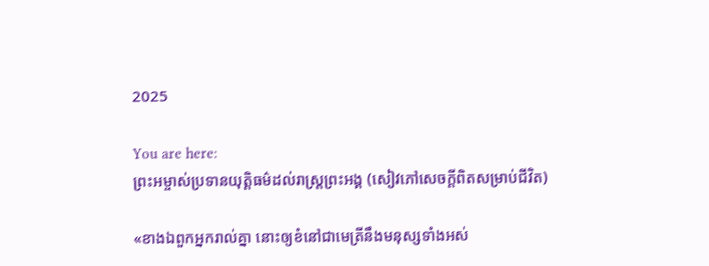2025

You are here:
ព្រះអម្ចាស់ប្រទានយុត្តិធម៌ដល់រាស្ត្រព្រះអង្គ (សៀវភៅសេចក្ដីពិតសម្រាប់ជីវិត)

«ខាងឯពួកអ្នករាល់គ្នា នោះឲ្យខំនៅជាមេត្រីនឹងមនុស្សទាំងអស់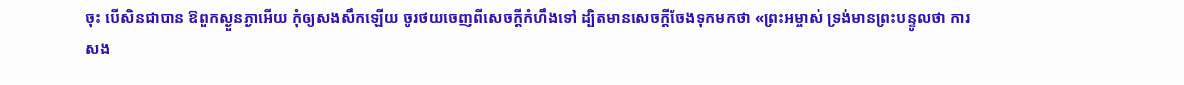ចុះ បើសិនជាបាន ឱពួកស្ងួនភ្ងាអើយ កុំឲ្យសងសឹកឡើយ ចូរថយចេញពីសេចក្តីកំហឹងទៅ ដ្បិតមានសេចក្តីចែងទុកមកថា «ព្រះអម្ចាស់ ទ្រង់មានព្រះបន្ទូលថា ការសង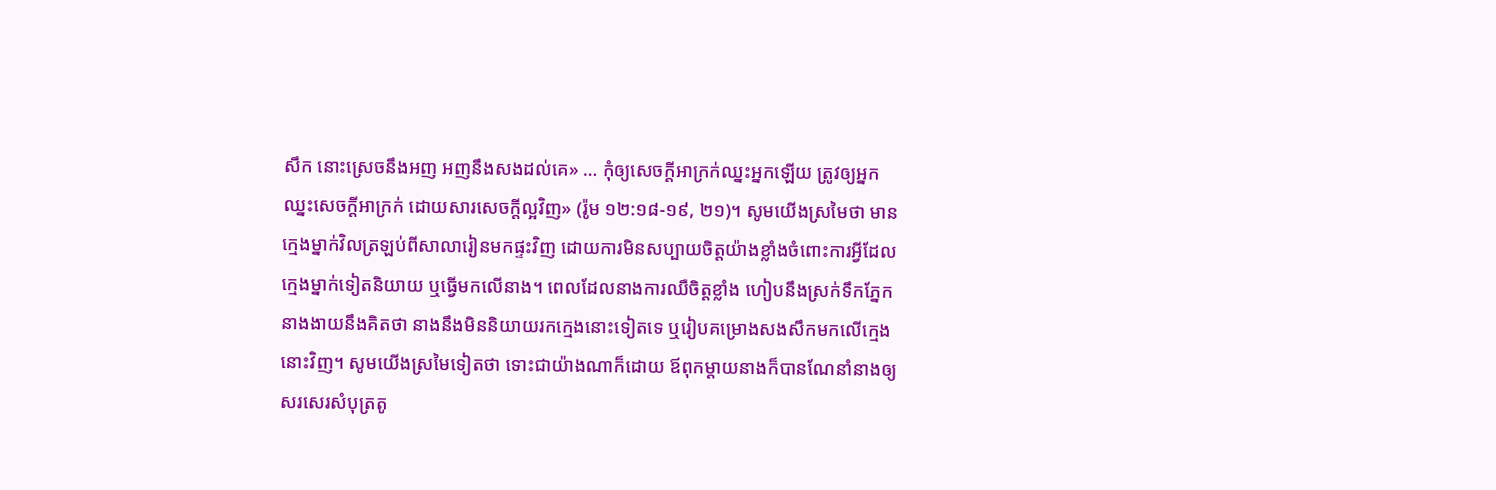សឹក នោះស្រេចនឹងអញ អញនឹងសងដល់គេ» … កុំឲ្យសេចក្តីអាក្រក់ឈ្នះអ្នកឡើយ ត្រូវឲ្យអ្នកឈ្នះសេចក្តីអាក្រក់ ដោយសារសេចក្តីល្អវិញ» (រ៉ូម ១២:១៨-១៩, ២១)។ សូមយើងស្រមៃថា មានក្មេងម្នាក់វិលត្រឡប់ពីសាលារៀនមកផ្ទះវិញ ដោយការមិនសប្បាយចិត្តយ៉ាងខ្លាំងចំពោះការអ្វីដែលក្មេងម្នាក់ទៀតនិយាយ ឬធ្វើមកលើនាង។ ពេលដែលនាងការឈឺចិត្តខ្លាំង ហៀបនឹងស្រក់ទឹកភ្នែក នាងងាយនឹងគិតថា នាងនឹងមិននិយាយរកក្មេងនោះទៀតទេ ឬរៀបគម្រោងសងសឹកមកលើក្មេងនោះវិញ។ សូមយើងស្រមៃទៀតថា ទោះជាយ៉ាងណាក៏ដោយ ឪពុកម្តាយនាងក៏បានណែនាំនាងឲ្យសរសេរសំបុត្រតូ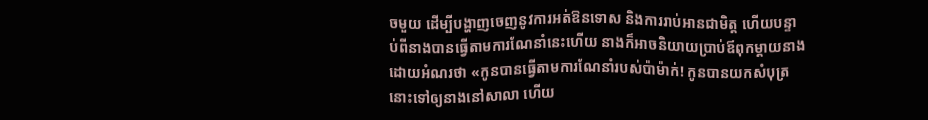ចមួយ ដើម្បីបង្ហាញចេញនូវការអត់ឱនទោស និងការរាប់អានជាមិត្ត ហើយបន្ទាប់ពីនាងបានធ្វើតាមការណែនាំនេះហើយ នាងក៏អាចនិយាយប្រាប់ឪពុកម្តាយនាង ដោយអំណរថា «កូនបានធ្វើតាមការណែនាំរបស់ប៉ាម៉ាក់! កូនបានយកសំបុត្រនោះទៅឲ្យនាងនៅសាលា ហើយ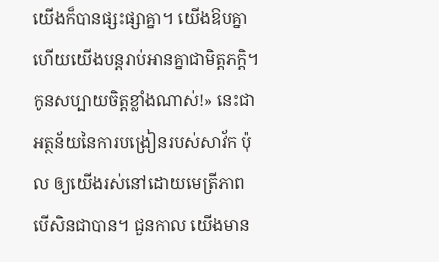យើងក៏បានផ្សះផ្សាគ្នា។ យើងឱបគ្នា ហើយយើងបន្តរាប់អានគ្នាជាមិត្តភក្តិ។ កូនសប្បាយចិត្តខ្លាំងណាស់!» នេះជាអត្ថន័យនៃការបង្រៀនរបស់សាវ័ក ប៉ុល ឲ្យយើងរស់នៅដោយមេត្រីភាព បើសិនជាបាន។ ជួនកាល យើងមាន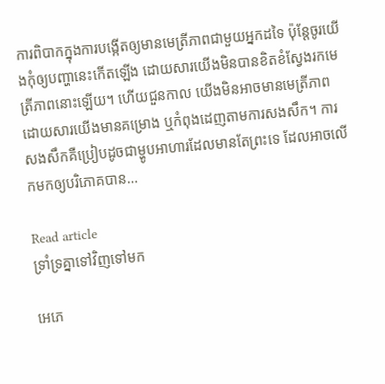ការពិបាកក្នុងការបង្កើតឲ្យមានមេត្រីភាពជាមួយអ្នកដទៃ ប៉ុន្តែចូរយើងកុំឲ្យបញ្ហានេះកើតឡើង ដោយសារយើងមិនបានខិតខំស្វែងរកមេត្រីភាពនោះឡើយ។ ហើយជួនកាល យើងមិនអាចមានមេត្រីភាពដោយសារយើងមានគម្រោង ឬកំពុងដេញតាមការសងសឹក។ ការសងសឹកគឺប្រៀបដូចជាម្ហូបអាហារដែលមានតែព្រះទេ ដែលអាចលើកមកឲ្យបរិភោគបាន…

Read article
ទ្រាំទ្រគ្នាទៅវិញទៅមក

អេភេ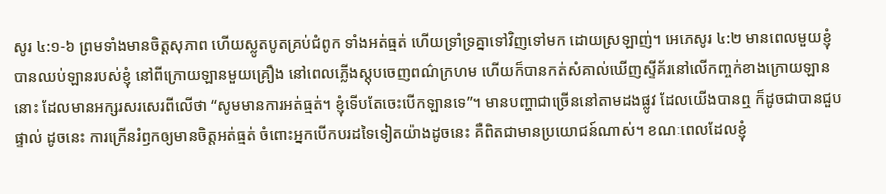សូរ ៤:១-៦ ព្រមទាំងមានចិត្តសុភាព ហើយស្លូតបូតគ្រប់ជំពូក ទាំងអត់ធ្មត់ ហើយទ្រាំទ្រគ្នាទៅវិញទៅមក ដោយស្រឡាញ់។ អេភេសូរ ៤:២ មានពេលមួយខ្ញុំបានឈប់ឡានរបស់ខ្ញុំ នៅពីក្រោយឡានមួយគ្រឿង នៅពេលភ្លើងស្តុបចេញពណ៌ក្រហម ហើយក៏បានកត់សំគាល់ឃើញស្ទីគ័រនៅលើកញ្ចក់ខាងក្រោយឡាននោះ ដែលមានអក្សរសរសេរពីលើថា “សូមមានការអត់ធ្មត់។ ខ្ញុំទើបតែចេះបើកឡានទេ”។ មានបញ្ហាជាច្រើននៅតាមដងផ្លូវ ដែលយើងបានឮ ក៏ដូចជាបានជួបផ្ទាល់ ដូចនេះ ការក្រើនរំឭកឲ្យមានចិត្តអត់ធ្មត់ ចំពោះអ្នកបើកបរដទៃទៀតយ៉ាងដូចនេះ គឺពិតជាមានប្រយោជន៍ណាស់។ ខណៈពេលដែលខ្ញុំ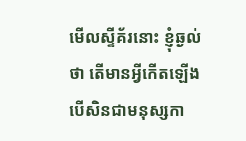មើលស្ទីគ័រនោះ ខ្ញុំឆ្ងល់ថា តើមានអ្វីកើតឡើង បើសិនជាមនុស្សកា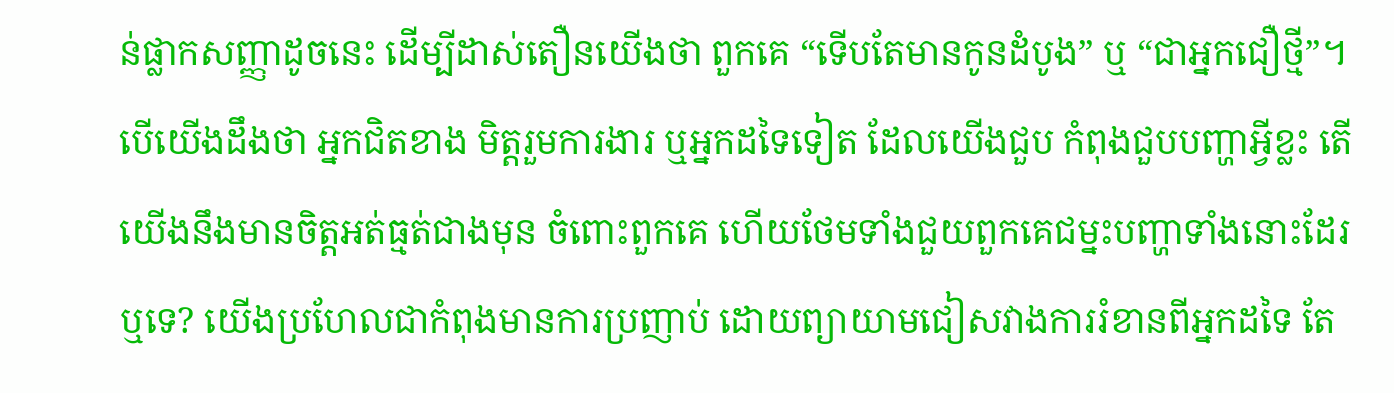ន់ផ្លាកសញ្ញាដូចនេះ ដើម្បីដាស់តឿនយើងថា ពួកគេ “ទើបតែមានកូនដំបូង” ឬ “ជាអ្នកជឿថ្មី”។ បើយើងដឹងថា អ្នកជិតខាង មិត្តរួមការងារ ឬអ្នកដទៃទៀត ដែលយើងជួប កំពុងជួបបញ្ហាអ្វីខ្លះ តើយើងនឹងមានចិត្តអត់ធ្មត់ជាងមុន ចំពោះពួកគេ ហើយថែមទាំងជួយពួកគេជម្នះបញ្ហាទាំងនោះដែរឬទេ? យើងប្រហែលជាកំពុងមានការប្រញាប់ ដោយព្យាយាមជៀសវាងការរំខានពីអ្នកដទៃ តែ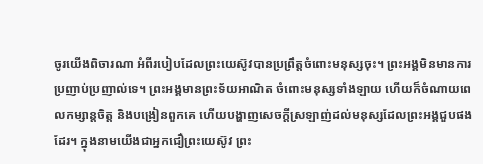ចូរយើងពិចារណា អំពីរបៀបដែលព្រះយេស៊ូវបានប្រព្រឹត្តចំពោះមនុស្សចុះ។ ព្រះអង្គមិនមានការប្រញាប់ប្រញាល់ទេ។ ព្រះអង្គមានព្រះទ័យអាណិត ចំពោះមនុស្សទាំងឡាយ ហើយក៏ចំណាយពេលកម្សាន្តចិត្ត និងបង្រៀនពួកគេ ហើយបង្ហាញសេចក្តីស្រឡាញ់ដល់មនុស្សដែលព្រះអង្គជួបផងដែរ។ ក្នុងនាមយើងជាអ្នកជឿព្រះយេស៊ូវ ព្រះ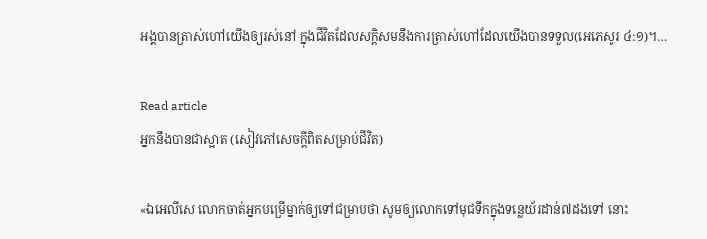អង្គបានត្រាស់ហៅយើងឲ្យរស់នៅ ក្នុងជីវិតដែលសក្តិសមនឹងការត្រាស់ហៅដែលយើងបានទទួល(អេភេសូរ ៤:១)។…

Read article
អ្នកនឹងបានជាស្អាត (សៀវភៅសេចក្ដីពិតសម្រាប់ជីវិត)

«ឯអេលីសេ លោកចាត់អ្នកបម្រើម្នាក់ឲ្យទៅជម្រាបថា សូមឲ្យលោកទៅមុជទឹកក្នុងទន្លេយ័រដាន់៧ដងទៅ នោះ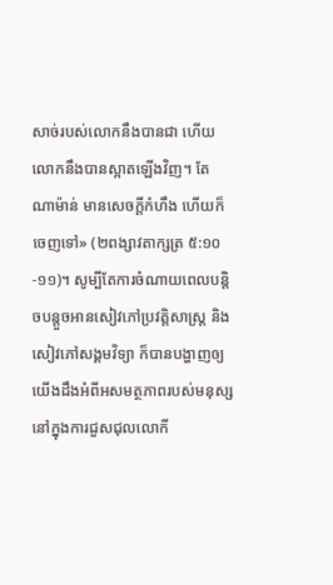សាច់របស់លោកនឹងបានជា ហើយលោកនឹងបានស្អាតឡើងវិញ។ តែ ណាម៉ាន់ មានសេចក្តីកំហឹង ហើយក៏ចេញទៅ» (២ពង្សាវតាក្សត្រ ៥:១០-១១)។ សូម្បីតែការចំណាយពេលបន្តិចបន្តួចអានសៀវភៅប្រវត្តិសាស្ត្រ និងសៀវភៅសង្គមវិទ្យា ក៏បានបង្ហាញឲ្យយើងដឹងអំពីអសមត្ថភាពរបស់មនុស្ស នៅក្នុងការជួសជុលលោកី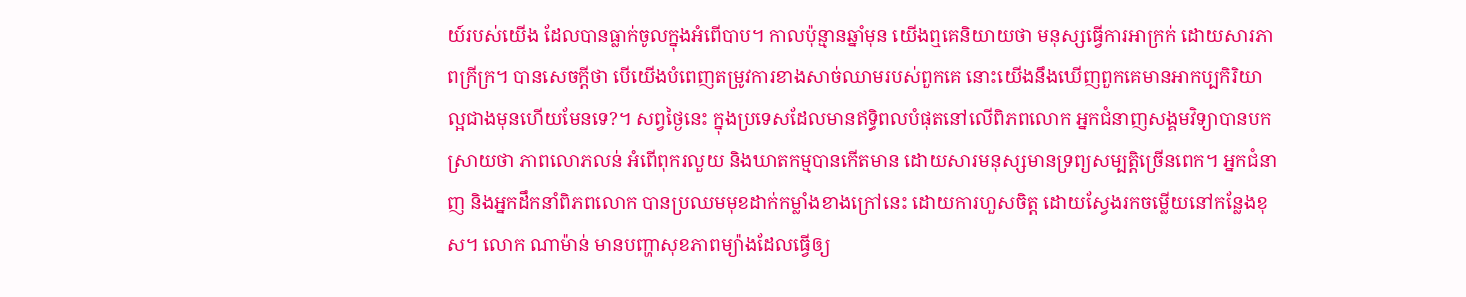យ៍របស់យើង ដែលបានធ្លាក់ចូលក្នុងអំពើបាប។ កាលប៉ុន្មានឆ្នាំមុន យើងឮគេនិយាយថា មនុស្សធ្វើការអាក្រក់ ដោយសារភាពក្រីក្រ។ បានសេចក្តីថា បើយើងបំពេញតម្រូវការខាងសាច់ឈាមរបស់ពួកគេ នោះយើងនឹងឃើញពួកគេមានអាកប្បកិរិយាល្អជាងមុនហើយមែនទេ?។ សព្វថ្ងៃនេះ ក្នុងប្រទេសដែលមានឥទ្ធិពលបំផុតនៅលើពិភពលោក អ្នកជំនាញសង្គមវិទ្យាបានបកស្រាយថា ភាពលោភលន់ អំពើពុករលួយ និងឃាតកម្មបានកើតមាន ដោយសារមនុស្សមានទ្រព្យសម្បត្តិច្រើនពេក។ អ្នកជំនាញ និងអ្នកដឹកនាំពិភពលោក បានប្រឈមមុខដាក់កម្លាំងខាងក្រៅនេះ ដោយការហួសចិត្ត ដោយស្វែងរកចម្លើយនៅកន្លែងខុស។ លោក ណាម៉ាន់ មានបញ្ហាសុខភាពម្យ៉ាងដែលធ្វើឲ្យ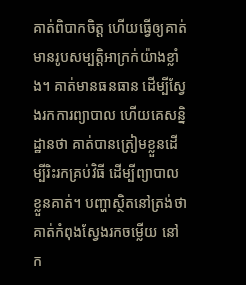គាត់ពិបាកចិត្ត ហើយធ្វើឲ្យគាត់មានរូបសម្បត្តិអាក្រក់យ៉ាងខ្លាំង។ គាត់មានធនធាន ដើម្បីស្វែងរកការព្យាបាល ហើយគេសន្និដ្ឋានថា គាត់បានត្រៀមខ្លួនដើម្បីរិះរកគ្រប់វិធី ដើម្បីព្យាបាលខ្លួនគាត់។ បញ្ហាស្ថិតនៅត្រង់ថា គាត់កំពុងស្វែងរកចម្លើយ នៅក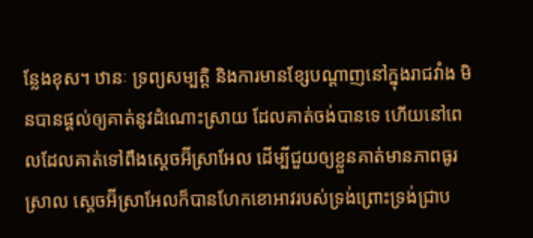ន្លែងខុស។ ឋានៈ ទ្រព្យសម្បត្តិ និងការមានខ្សែបណ្ដាញនៅក្នុងរាជវាំង មិនបានផ្តល់ឲ្យគាត់នូវដំណោះស្រាយ ដែលគាត់ចង់បានទេ ហើយនៅពេលដែលគាត់ទៅពឹងស្ដេចអ៊‌ីស្រាអែល ដើម្បីជួយឲ្យខ្លួនគាត់មានភាពធូរស្រាល ស្ដេចអ៊‌ីស្រាអែលក៏បានហែកខោអាវរបស់ទ្រង់ព្រោះទ្រង់ជ្រាប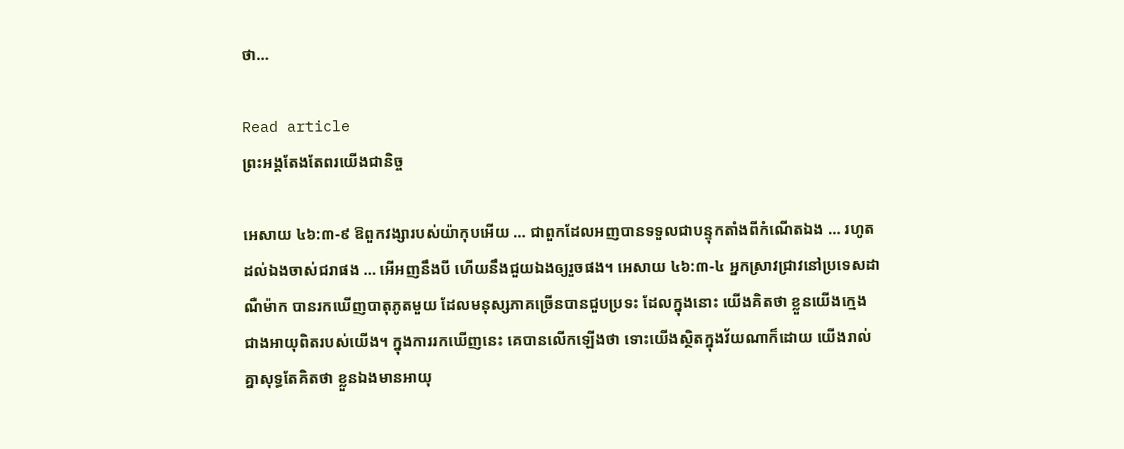ថា…

Read article
ព្រះអង្គតែងតែពរយើងជានិច្ច

អេសាយ ៤៦:៣-៩ ឱពួកវង្សារបស់យ៉ាកុបអើយ … ជាពួកដែលអញបានទទួលជាបន្ទុកតាំងពីកំណើតឯង … រហូតដល់ឯងចាស់ជរាផង … អើអញនឹងបី ហើយនឹងជួយឯងឲ្យរួចផង។ អេសាយ ៤៦:៣-៤ អ្នកស្រាវជ្រាវនៅប្រទេសដាណឺម៉ាក បានរកឃើញបាតុភូតមួយ ដែលមនុស្សភាគច្រើនបានជួបប្រទះ ដែលក្នុងនោះ យើងគិតថា ខ្លួនយើងក្មេងជាងអាយុពិតរបស់យើង។ ក្នុងការរកឃើញនេះ គេបានលើកឡើងថា ទោះយើងស្ថិតក្នុងវ័យណាក៏ដោយ យើងរាល់គ្នាសុទ្ធតែគិតថា ខ្លួនឯងមានអាយុ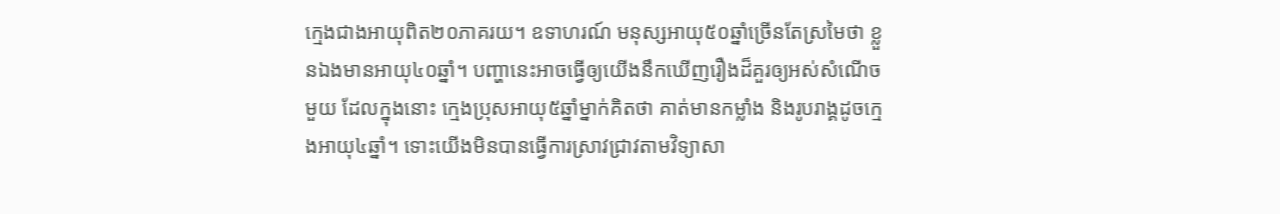ក្មេងជាងអាយុពិត២០ភាគរយ។ ឧទាហរណ៍ មនុស្សអាយុ៥០ឆ្នាំច្រើនតែស្រមៃថា ខ្លួនឯងមានអាយុ៤០ឆ្នាំ។ បញ្ហានេះអាចធ្វើឲ្យយើងនឹកឃើញរឿងដ៏គួរឲ្យអស់សំណើចមួយ ដែលក្នុងនោះ ក្មេងប្រុសអាយុ៥ឆ្នាំម្នាក់គិតថា គាត់មានកម្លាំង និងរូបរាង្គដូចក្មេងអាយុ៤ឆ្នាំ។ ទោះយើងមិនបានធ្វើការស្រាវជ្រាវតាមវិទ្យាសា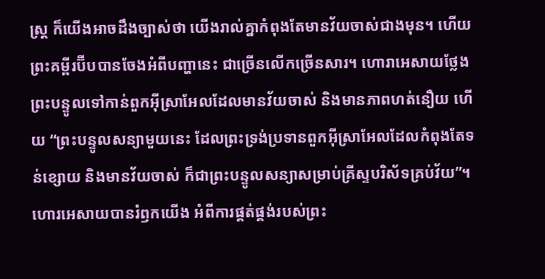ស្រ្ត ក៏យើងអាចដឹងច្បាស់ថា យើងរាល់គ្នាកំពុងតែមានវ័យចាស់ជាងមុន។ ហើយព្រះគម្ពីរប៊ីបបានចែងអំពីបញ្ហានេះ ជាច្រើនលើកច្រើនសារ។ ហោរាអេសាយថ្លែងព្រះបន្ទូលទៅកាន់ពួកអ៊ីស្រាអែលដែលមានវ័យចាស់ និងមានភាពហត់នឿយ ហើយ “ព្រះបន្ទូលសន្យាមួយនេះ ដែលព្រះទ្រង់ប្រទានពួកអ៊ីស្រាអែលដែលកំពុងតែទន់ខ្សោយ និងមានវ័យចាស់ ក៏ជាព្រះបន្ទូលសន្យាសម្រាប់គ្រីស្ទបរិស័ទគ្រប់វ័យ”។ ហោរអេសាយបានរំឭកយើង អំពីការផ្គត់ផ្គង់របស់ព្រះ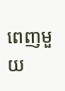ពេញមួយ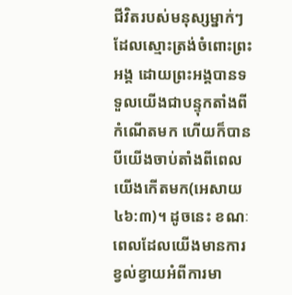ជីវិតរបស់មនុស្សម្នាក់ៗ ដែលស្មោះត្រង់ចំពោះព្រះអង្គ ដោយព្រះអង្គបានទទួលយើងជាបន្ទុកតាំងពីកំណើតមក ហើយក៏បានបីយើងចាប់តាំងពីពេលយើងកើតមក(អេសាយ ៤៦:៣)។ ដូចនេះ ខណៈពេលដែលយើងមានការខ្វល់ខ្វាយអំពីការមា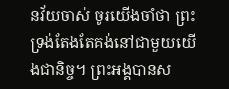នវ័យចាស់ ចូរយើងចាំថា ព្រះទ្រង់តែងតែគង់នៅជាមួយយើងជានិច្ច។ ព្រះអង្គបានស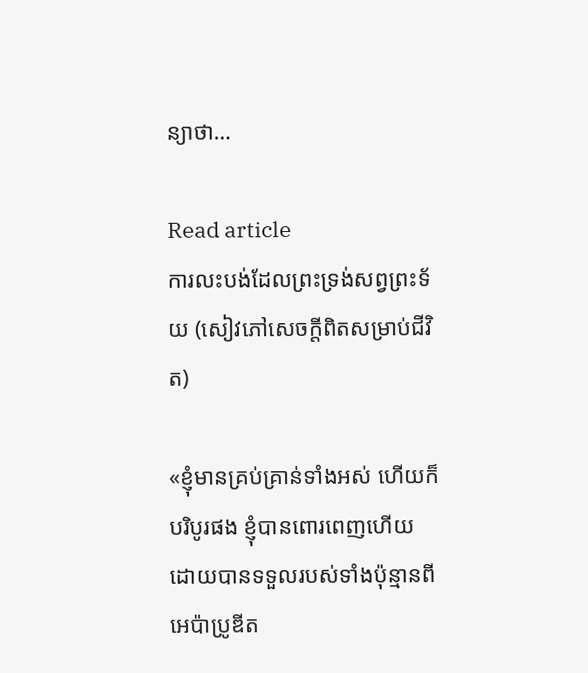ន្យាថា…

Read article
ការលះបង់ដែលព្រះទ្រង់សព្វព្រះទ័យ (សៀវភៅសេចក្ដីពិតសម្រាប់ជីវិត)

«ខ្ញុំមានគ្រប់គ្រាន់ទាំងអស់ ហើយក៏បរិបូរផង ខ្ញុំបានពោរពេញហើយ ដោយបានទទួលរបស់ទាំងប៉ុន្មានពីអេប៉ាប្រូឌីត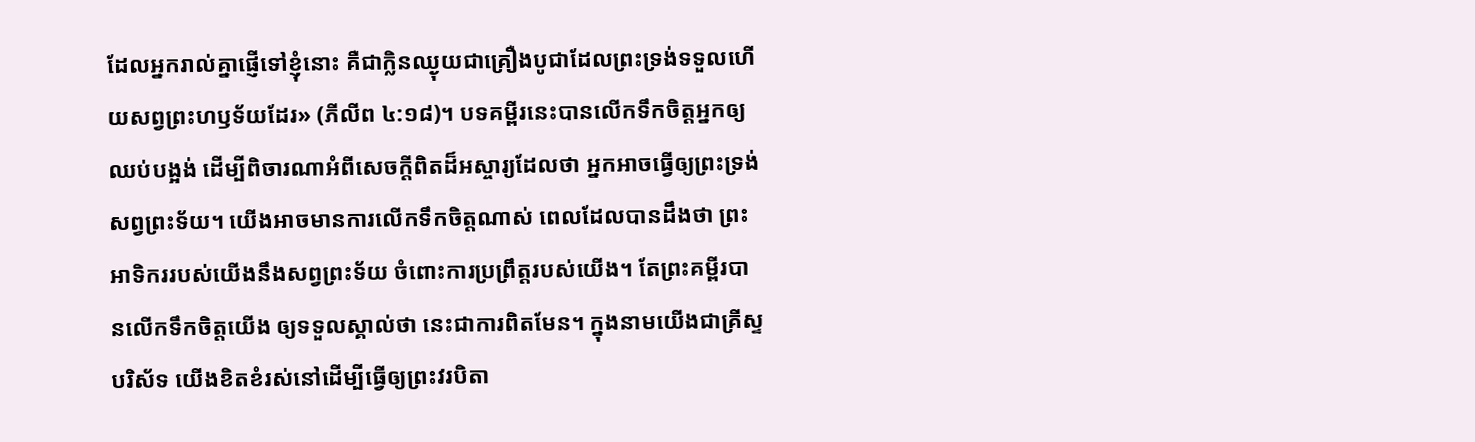ដែលអ្នករាល់គ្នាផ្ញើទៅខ្ញុំនោះ គឺជាក្លិនឈ្ងុយជាគ្រឿងបូជាដែលព្រះទ្រង់ទទួលហើយសព្វព្រះហឫទ័យដែរ» (ភីលីព ៤:១៨)។ បទគម្ពីរនេះបានលើកទឹកចិត្តអ្នកឲ្យឈប់បង្អង់ ដើម្បីពិចារណាអំពីសេចក្តីពិតដ៏អស្ចារ្យដែលថា អ្នកអាចធ្វើឲ្យព្រះទ្រង់សព្វព្រះទ័យ។ យើងអាចមានការលើកទឹកចិត្តណាស់ ពេលដែលបានដឹងថា ព្រះអាទិកររបស់យើងនឹងសព្វព្រះទ័យ ចំពោះការប្រព្រឹត្តរបស់យើង។ តែព្រះគម្ពីរបានលើកទឹកចិត្តយើង ឲ្យទទួលស្គាល់ថា នេះជាការពិតមែន។ ក្នុងនាមយើងជាគ្រីស្ទបរិស័ទ យើងខិតខំរស់នៅដើម្បីធ្វើឲ្យព្រះវរបិតា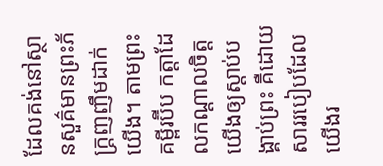ដែលគង់នៅស្ថានសួគ៌មានព្រះភ័ក្ត្រញញឹមដាក់យើង។ តាមព្រះគម្ពីរប៊ីប កត្តាដែលកណ្ដាលចិត្តយើងឲ្យស្តាប់បង្គាប់ព្រះ គឺដោយសាររបៀបដែលយើងរ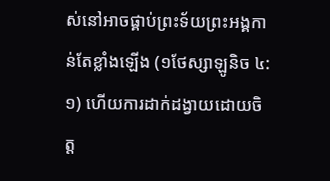ស់នៅអាចផ្គាប់ព្រះទ័យព្រះអង្គកាន់តែខ្លាំងឡើង (១ថែស្សាឡូនិច ៤:១) ហើយការដាក់ដង្វាយដោយចិត្ត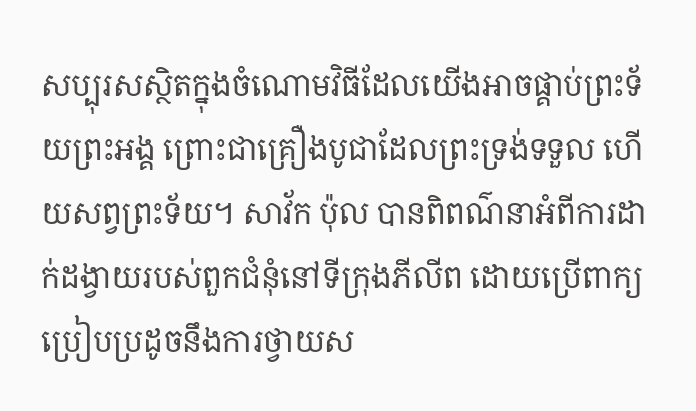សប្បុរសស្ថិតក្នុងចំណោមវិធីដែលយើងអាចផ្គាប់ព្រះទ័យព្រះអង្គ ព្រោះជាគ្រឿងបូជាដែលព្រះទ្រង់ទទួល ហើយសព្វព្រះទ័យ។ សាវ័ក ប៉ុល បានពិពណ៌នាអំពីការដាក់ដង្វាយរបស់ពួកជំនុំនៅទីក្រុងភីលីព ដោយប្រើពាក្យប្រៀបប្រដូចនឹងការថ្វាយស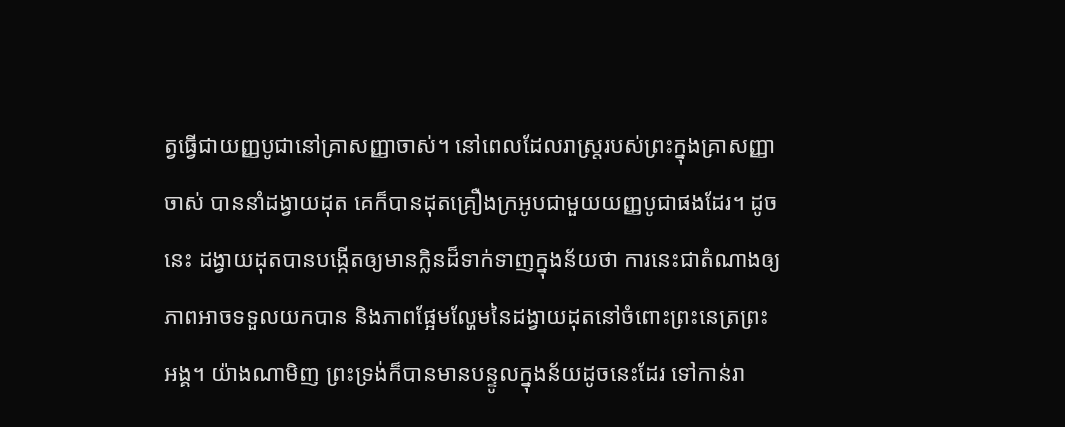ត្វធ្វើជាយញ្ញបូជានៅគ្រាសញ្ញាចាស់។ នៅពេលដែលរាស្ត្ររបស់ព្រះក្នុងគ្រាសញ្ញាចាស់ បាននាំដង្វាយដុត គេក៏បានដុតគ្រឿងក្រអូបជាមួយយញ្ញបូជាផងដែរ។ ដូចនេះ ដង្វាយដុតបានបង្កើតឲ្យមានក្លិនដ៏ទាក់ទាញក្នុងន័យថា ការនេះជាតំណាងឲ្យភាពអាចទទួលយកបាន និងភាពផ្អែមល្ហែមនៃដង្វាយដុតនៅចំពោះព្រះនេត្រព្រះអង្គ។ យ៉ាងណាមិញ ព្រះទ្រង់ក៏បានមានបន្ទូលក្នុងន័យដូចនេះដែរ ទៅកាន់រា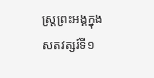ស្ត្រព្រះអង្គក្នុងសតវត្សរ៍ទី១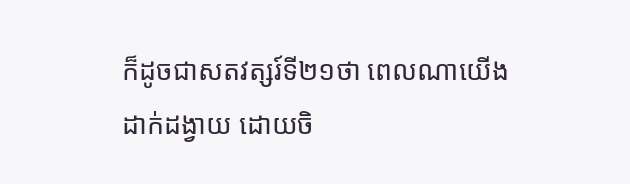ក៏ដូចជាសតវត្សរ៍ទី២១ថា ពេលណាយើងដាក់ដង្វាយ ដោយចិ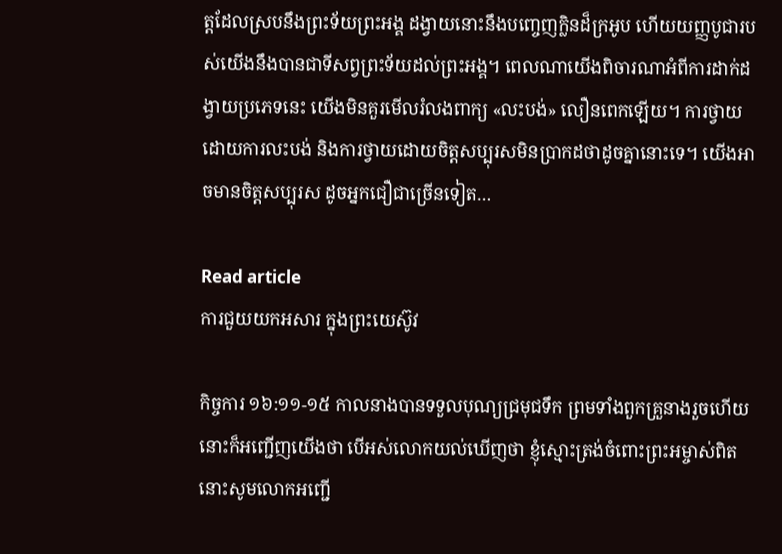ត្តដែលស្របនឹងព្រះទ័យព្រះអង្គ ដង្វាយនោះនឹងបញ្ចេញក្លិនដ៏ក្រអូប ហើយយញ្ញបូជារបស់យើងនឹងបានជាទីសព្វព្រះទ័យដល់ព្រះអង្គ។ ពេលណាយើងពិចារណាអំពីការដាក់ដង្វាយប្រភេទនេះ យើងមិនគួរមើលរំលងពាក្យ «លះបង់» លឿនពេកឡើយ។ ការថ្វាយដោយការលះបង់ និងការថ្វាយដោយចិត្តសប្បុរសមិនប្រាកដថាដូចគ្នានោះទេ។ យើងអាចមានចិត្តសប្បុរស ដូចអ្នកជឿជាច្រើនទៀត…

Read article
ការជួយយកអសារ ក្នុងព្រះយេស៊ូវ

កិច្ចការ ១៦:១១-១៥ កាលនាងបានទទួលបុណ្យជ្រមុជទឹក ព្រមទាំងពួកគ្រួនាងរួចហើយ នោះក៏អញ្ជើញយើងថា បើអស់លោកយល់ឃើញថា ខ្ញុំស្មោះត្រង់ចំពោះព្រះអម្ចាស់ពិត នោះសូមលោកអញ្ជើ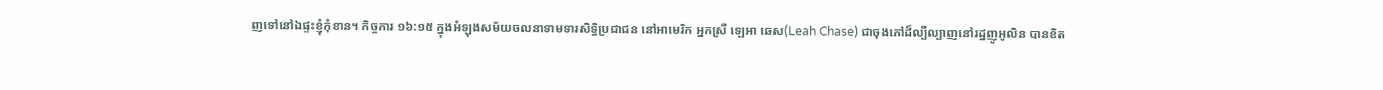ញទៅនៅឯផ្ទះខ្ញុំកុំខាន។ កិច្ចការ ១៦:១៥ ក្នុងអំឡុងសម័យចលនាទាមទារសិទ្ធិប្រជាជន នៅអាមេរិក អ្នកស្រី ឡេអា ឆេស(Leah Chase) ជាចុងភៅដ៏ល្បីល្បាញនៅរដ្ឋញូអូលិន បានខិត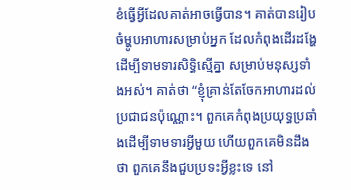ខំធ្វើអ្វីដែលគាត់អាចធ្វើបាន។ គាត់បានរៀបចំម្ហូបអាហារសម្រាប់អ្នក ដែលកំពុងដើរដង្ហែ ដើម្បីទាមទារសិទ្ធិស្មើគ្នា សម្រាប់មនុស្សទាំងអស់។ គាត់ថា “ខ្ញុំគ្រាន់តែចែកអាហារដល់ប្រជាជនប៉ុណ្ណោះ។ ពួកគេកំពុងប្រយុទ្ធប្រឆាំងដើម្បីទាមទារអ្វីមួយ ហើយពួកគេមិនដឹងថា ពួកគេនឹងជួបប្រទះអ្វីខ្លះទេ នៅ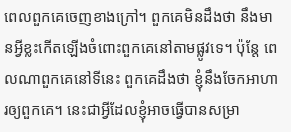ពេលពួកគេចេញខាងក្រៅ។ ពួកគេមិនដឹងថា នឹងមានអ្វីខ្លះកើតឡើងចំពោះពួកគេនៅតាមផ្លូវទេ។ ប៉ុន្តែ ពេលណាពួកគេនៅទីនេះ ពួកគេដឹងថា ខ្ញុំនឹងចែកអាហារឲ្យពួកគេ។ នេះជាអ្វីដែលខ្ញុំអាចធ្វើបានសម្រា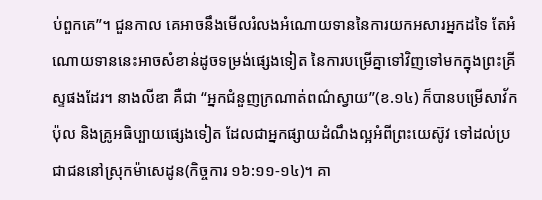ប់ពួកគេ”។ ជួនកាល គេអាចនឹងមើលរំលងអំណោយទាននៃការយកអសារអ្នកដទៃ តែអំណោយទាននេះអាចសំខាន់ដូចទម្រង់ផ្សេងទៀត នៃការបម្រើគ្នាទៅវិញទៅមកក្នុងព្រះគ្រីស្ទផងដែរ។ នាងលីឌា គឺជា “អ្នកជំនួញក្រណាត់ពណ៌ស្វាយ”(ខ.១៤) ក៏បានបម្រើសាវ័កប៉ុល និងគ្រូអធិប្បាយផ្សេងទៀត ដែលជាអ្នកផ្សាយដំណឹងល្អអំពីព្រះយេស៊ូវ ទៅដល់ប្រជាជននៅស្រុកម៉ាសេដូន(កិច្ចការ ១៦:១១-១៤)។ គា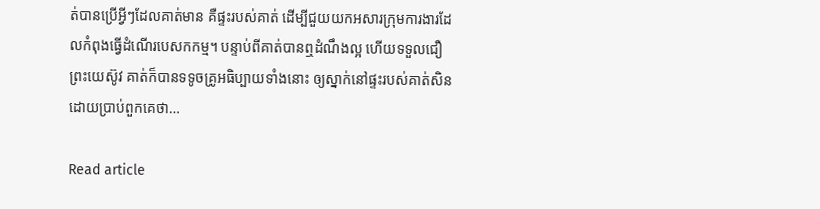ត់បានប្រើអ្វីៗដែលគាត់មាន គឺផ្ទះរបស់គាត់ ដើម្បីជួយយកអសារក្រុមការងារដែលកំពុងធ្វើដំណើរបេសកកម្ម។ បន្ទាប់ពីគាត់បានឮដំណឹងល្អ ហើយទទួលជឿព្រះយេស៊ូវ គាត់ក៏បានទទូចគ្រូអធិប្បាយទាំងនោះ ឲ្យស្នាក់នៅផ្ទះរបស់គាត់សិន ដោយប្រាប់ពួកគេថា…

Read article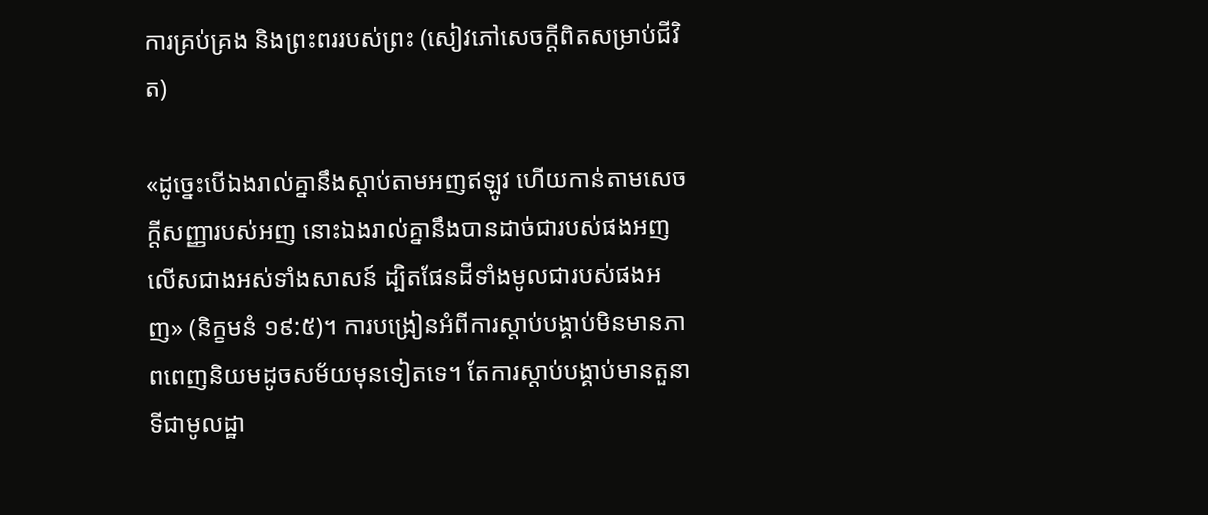ការគ្រប់គ្រង និងព្រះពររបស់ព្រះ (សៀវភៅសេចក្ដីពិតសម្រាប់ជីវិត)

«ដូច្នេះបើឯងរាល់គ្នានឹងស្តាប់តាមអញឥឡូវ ហើយកាន់តាមសេចក្តីសញ្ញារបស់អញ នោះឯងរាល់គ្នានឹងបានដាច់ជារបស់ផងអញលើសជាងអស់ទាំងសាសន៍ ដ្បិតផែនដីទាំងមូលជារបស់ផងអញ» (និក្ខមនំ ១៩:៥)។ ការបង្រៀនអំពីការស្តាប់បង្គាប់មិនមានភាពពេញនិយមដូចសម័យមុនទៀតទេ។ តែការស្តាប់បង្គាប់មានតួនាទីជាមូលដ្ឋា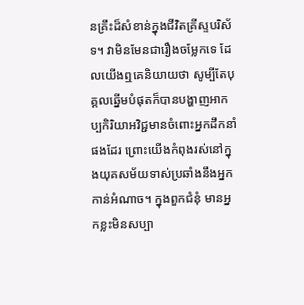នគ្រឹះដ៏សំខាន់ក្នុងជីវិតគ្រីស្ទបរិស័ទ។ វាមិនមែនជារឿងចម្លែកទេ ដែលយើងឮគេនិយាយថា សូម្បីតែបុគ្គលឆ្នើមបំផុតក៏បានបង្ហាញអាកប្បកិរិយាអវិជ្ជមានចំពោះអ្នកដឹកនាំផងដែរ ព្រោះយើងកំពុងរស់នៅក្នុងយុគសម័យទាស់ប្រឆាំងនឹងអ្នកកាន់អំណាច។ ក្នុងពួកជំនុំ មានអ្នកខ្លះមិនសប្បា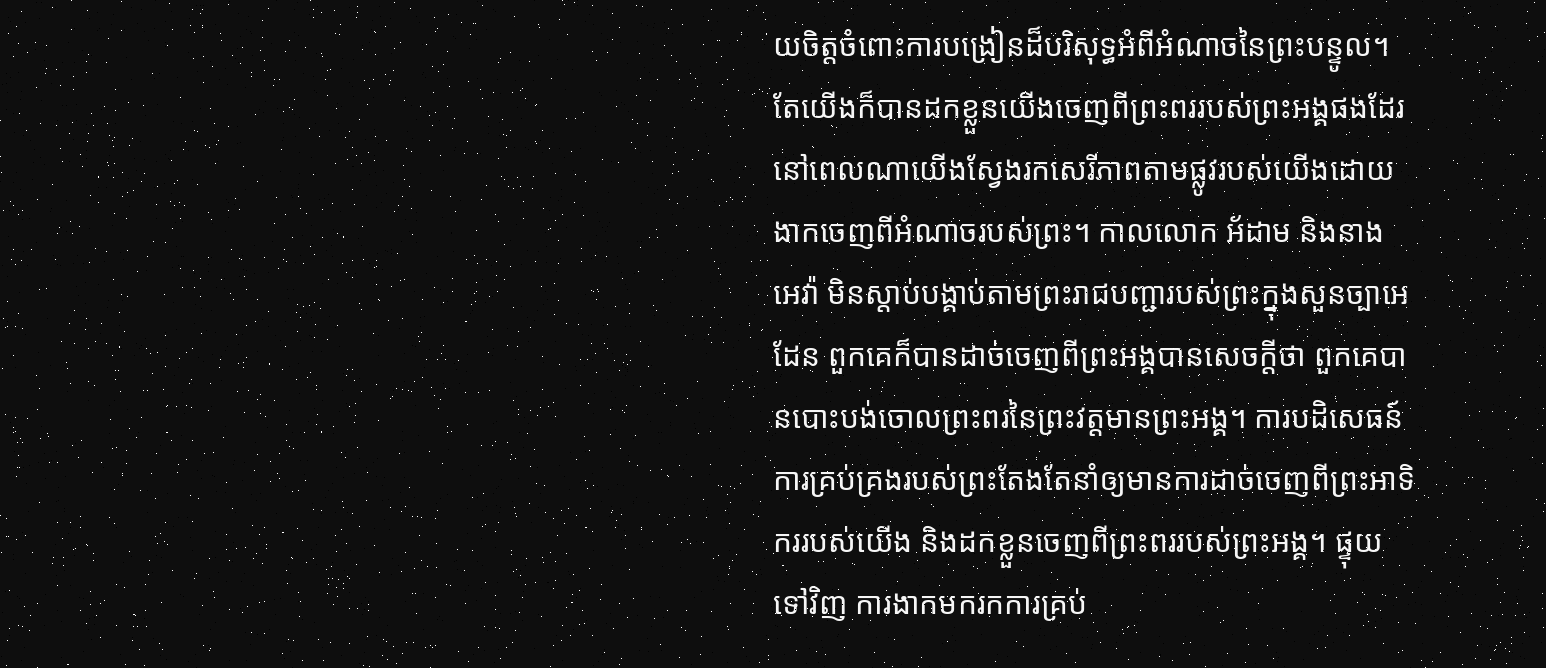យចិត្តចំពោះការបង្រៀនដ៏បរិសុទ្ធអំពីអំណាចនៃព្រះបន្ទូល។ តែយើងក៏បានដកខ្លួនយើងចេញពីព្រះពររបស់ព្រះអង្គផងដែរ នៅពេលណាយើងស្វែងរកសេរីភាពតាមផ្លូវរបស់យើងដោយងាកចេញពីអំណាចរបស់ព្រះ។ កាលលោក អ័ដាម និងនាង អេវ៉ា មិនស្តាប់បង្គាប់តាមព្រះរាជបញ្ជារបស់ព្រះក្នុងសួនច្បាអេដែន ពួកគេក៏បានដាច់ចេញពីព្រះអង្គបានសេចក្តីថា ពួកគេបានបោះបង់ចោលព្រះពរនៃព្រះវត្តមានព្រះអង្គ។ ការបដិសេធន៍ការគ្រប់គ្រងរបស់ព្រះតែងតែនាំឲ្យមានការដាច់ចេញពីព្រះអាទិកររបស់យើង និងដកខ្លួនចេញពីព្រះពររបស់ព្រះអង្គ។ ផ្ទុយទៅវិញ ការងាកមករកការគ្រប់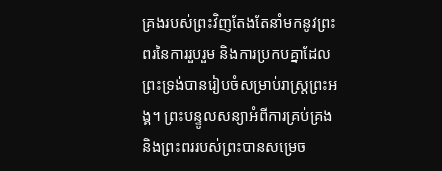គ្រងរបស់ព្រះវិញតែងតែនាំមកនូវព្រះពរនៃការរួបរួម និងការប្រកបគ្នាដែលព្រះទ្រង់បានរៀបចំសម្រាប់រាស្ត្រព្រះអង្គ។ ព្រះបន្ទូលសន្យាអំពីការគ្រប់គ្រង និងព្រះពររបស់ព្រះបានសម្រេច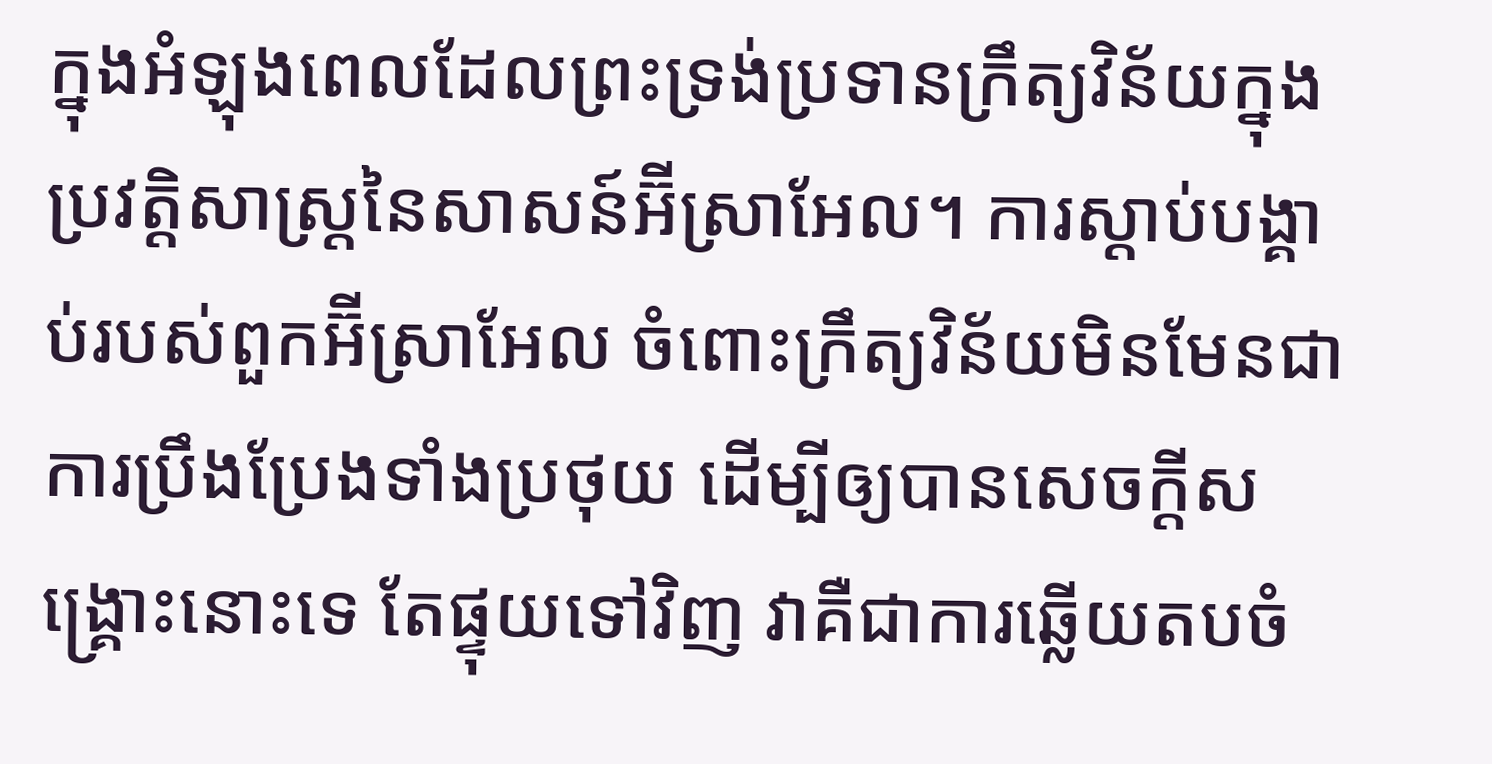ក្នុងអំឡុងពេលដែលព្រះទ្រង់ប្រទានក្រឹត្យវិន័យក្នុងប្រវត្តិសាស្ត្រនៃសាសន៍អ៊‌ីស្រាអែល។ ការស្តាប់បង្គាប់របស់ពួកអ៊‌ីស្រាអែល ចំពោះក្រឹត្យវិន័យមិនមែនជាការប្រឹងប្រែងទាំងប្រថុយ ដើម្បីឲ្យបានសេចក្តីសង្គ្រោះនោះទេ តែផ្ទុយទៅវិញ វាគឺជាការឆ្លើយតបចំ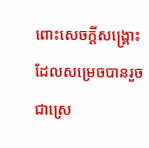ពោះសេចក្តីសង្គ្រោះដែលសម្រេចបានរួចជាស្រេ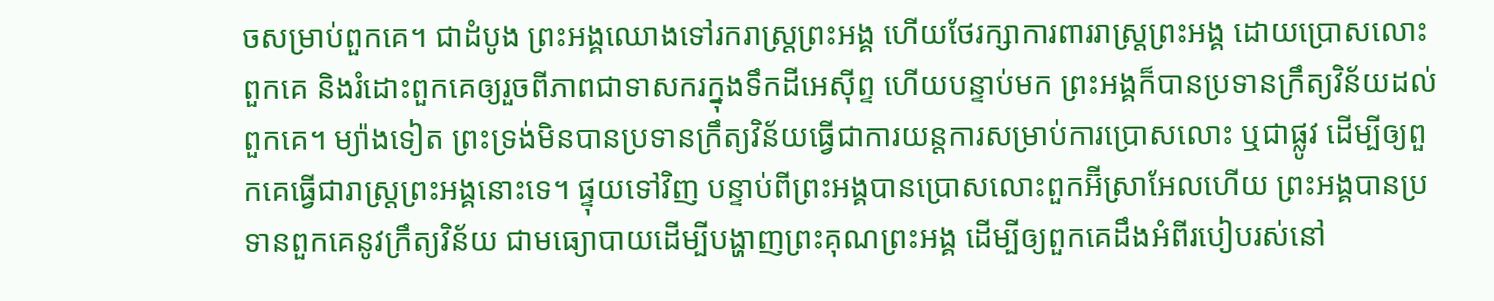ចសម្រាប់ពួកគេ។ ជាដំបូង ព្រះអង្គឈោងទៅរករាស្ត្រព្រះអង្គ ហើយថែរក្សាការពាររាស្ត្រព្រះអង្គ ដោយប្រោសលោះពួកគេ និងរំដោះពួកគេឲ្យរួចពីភាពជាទាសករក្នុងទឹកដីអេស៊ីព្ទ ហើយបន្ទាប់មក ព្រះអង្គក៏បានប្រទានក្រឹត្យវិន័យដល់ពួកគេ។ ម្យ៉ាងទៀត ព្រះទ្រង់មិនបានប្រទានក្រឹត្យវិន័យធ្វើជាការយន្តការសម្រាប់ការប្រោសលោះ ឬជាផ្លូវ ដើម្បីឲ្យពួកគេធ្វើជារាស្ត្រព្រះអង្គនោះទេ។ ផ្ទុយទៅវិញ បន្ទាប់ពីព្រះអង្គបានប្រោសលោះពួកអ៊‌ីស្រាអែលហើយ ព្រះអង្គបានប្រទានពួកគេនូវក្រឹត្យវិន័យ ជាមធ្យោបាយដើម្បីបង្ហាញព្រះគុណព្រះអង្គ ដើម្បីឲ្យពួកគេដឹងអំពីរបៀបរស់នៅ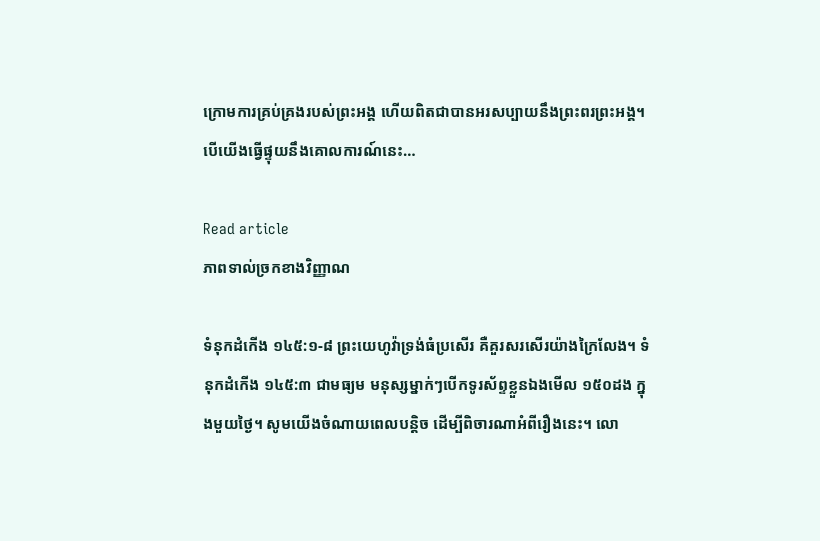ក្រោមការគ្រប់គ្រងរបស់ព្រះអង្គ ហើយពិតជាបានអរសប្បាយនឹងព្រះពរព្រះអង្គ។ បើយើងធ្វើផ្ទុយនឹងគោលការណ៍នេះ…

Read article
ភាពទាល់ច្រកខាងវិញ្ញាណ

ទំនុកដំកើង ១៤៥:១-៨ ព្រះយេហូវ៉ាទ្រង់ធំប្រសើរ គឺគួរសរសើរយ៉ាងក្រៃលែង។ ទំនុកដំកើង ១៤៥:៣ ជាមធ្យម មនុស្សម្នាក់ៗបើកទូរស័ព្ទខ្លួនឯងមើល ១៥០ដង ក្នុងមួយថ្ងៃ។ សូមយើងចំណាយពេលបន្តិច ដើម្បីពិចារណាអំពីរឿងនេះ។ លោ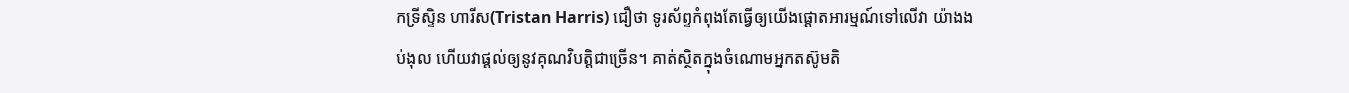កទ្រីស្ទិន ហារីស(Tristan Harris) ជឿថា ទូរស័ព្ទកំពុងតែធ្វើឲ្យយើងផ្ដោតអារម្មណ៍ទៅលើវា យ៉ាងងប់ងុល ហើយវាផ្តល់ឲ្យនូវគុណវិបត្តិជាច្រើន។ គាត់ស្ថិតក្នុងចំណោមអ្នកតស៊ូមតិ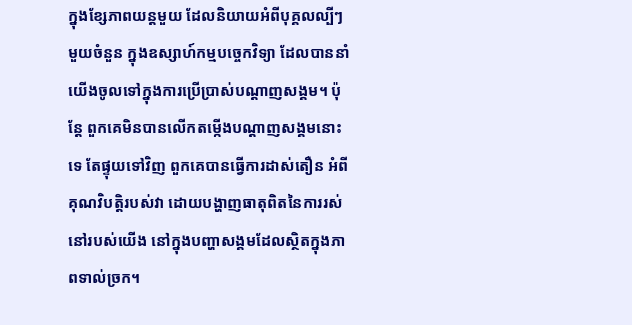ក្នុងខ្សែភាពយន្តមួយ ដែលនិយាយអំពីបុគ្គលល្បីៗមួយចំនួន ក្នុងឧស្សាហ៍កម្មបច្ចេកវិទ្យា ដែលបាននាំយើងចូលទៅក្នុងការប្រើប្រាស់បណ្ដាញសង្គម។ ប៉ុន្តែ ពួកគេមិនបានលើកតម្កើងបណ្តាញសង្គមនោះទេ តែផ្ទុយទៅវិញ ពួកគេបានធ្វើការដាស់តឿន អំពីគុណវិបត្តិរបស់វា ដោយបង្ហាញធាតុពិតនៃការរស់នៅរបស់យើង នៅក្នុងបញ្ហាសង្គមដែលស្ថិតក្នុងភាពទាល់ច្រក។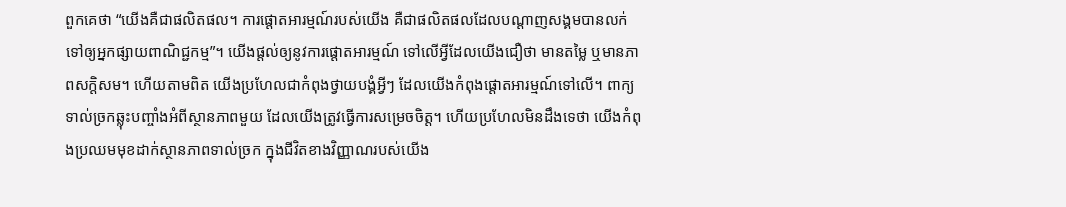ពួកគេថា “យើងគឺជាផលិតផល។ ការផ្ដោតអារម្មណ៍របស់យើង គឺជាផលិតផលដែលបណ្ដាញសង្គមបានលក់ទៅឲ្យអ្នកផ្សាយពាណិជ្ជកម្ម”។ យើងផ្តល់ឲ្យនូវការផ្ដោតអារម្មណ៍ ទៅលើអ្វីដែលយើងជឿថា មានតម្លៃ ឬមានភាពសក្ដិសម។ ហើយតាមពិត យើងប្រហែលជាកំពុងថ្វាយបង្គំអ្វីៗ ដែលយើងកំពុងផ្ដោតអារម្មណ៍ទៅលើ។ ពាក្យទាល់ច្រកឆ្លុះបញ្ចាំងអំពីស្ថានភាពមួយ ដែលយើងត្រូវធ្វើការសម្រេចចិត្ត។ ហើយប្រហែលមិនដឹងទេថា យើងកំពុងប្រឈមមុខដាក់ស្ថានភាពទាល់ច្រក ក្នុងជីវិតខាងវិញ្ញាណរបស់យើង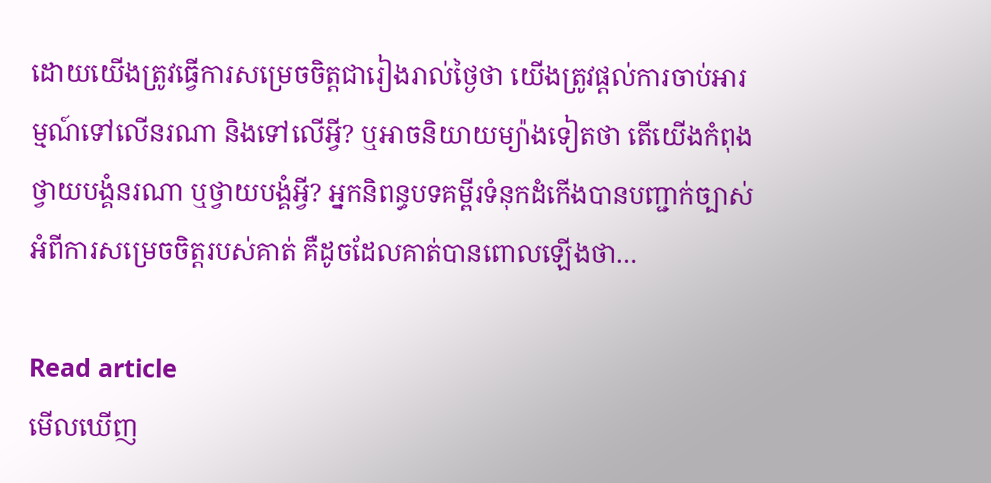ដោយយើងត្រូវធ្វើការសម្រេចចិត្តជារៀងរាល់ថ្ងៃថា យើងត្រូវផ្តល់ការចាប់អារម្មណ៍ទៅលើនរណា និងទៅលើអ្វី? ឬអាចនិយាយម្យ៉ាងទៀតថា តើយើងកំពុងថ្វាយបង្គំនរណា ឬថ្វាយបង្គំអ្វី? អ្នកនិពន្ធបទគម្ពីរទំនុកដំកើងបានបញ្ជាក់ច្បាស់អំពីការសម្រេចចិត្តរបស់គាត់ គឺដូចដែលគាត់បានពោលឡើងថា…

Read article
មើលឃើញ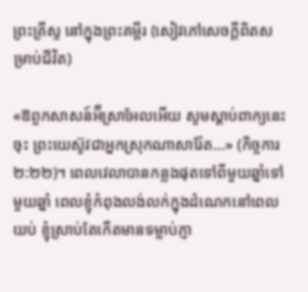ព្រះគ្រីស្ទ នៅក្នុងព្រះគម្ពីរ (សៀវភៅសេចក្តីពិតសម្រាប់ជីវិត)

«ឱពួកសាសន៍អ៊‌ីស្រាអែលអើយ សូមស្តាប់ពាក្យនេះចុះ ព្រះយេស៊ូវជាអ្នកស្រុកណាសារ៉ែត…» (កិច្ចការ ២:២២)។ ពេលវេលាបានកន្លងផុតទៅពីមួយឆ្នាំទៅមួយឆ្នាំ ពេលខ្ញុំកំពុងលង់លក់ក្នុងដំណេកនៅពេលយប់ ខ្ញុំស្រាប់តែកើតមានទម្លាប់ភ្ញា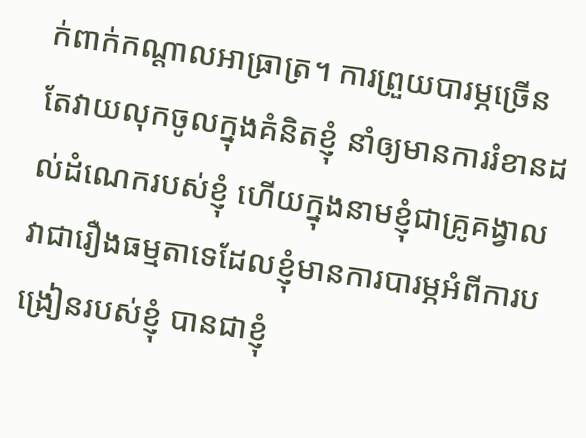ក់ពាក់កណ្ដាលអាធ្រាត្រ។ ការព្រួយបារម្ភច្រើនតែវាយលុកចូលក្នុងគំនិតខ្ញុំ នាំឲ្យមានការរំខានដល់ដំណេករបស់ខ្ញុំ ហើយក្នុងនាមខ្ញុំជាគ្រូគង្វាល វាជារឿងធម្មតាទេដែលខ្ញុំមានការបារម្ភអំពីការបង្រៀនរបស់ខ្ញុំ បានជាខ្ញុំ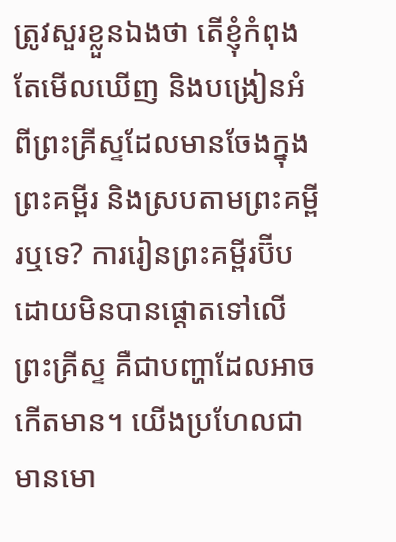ត្រូវសួរខ្លួនឯងថា តើខ្ញុំកំពុងតែមើលឃើញ និងបង្រៀនអំពីព្រះគ្រីស្ទដែលមានចែងក្នុងព្រះគម្ពីរ និងស្របតាមព្រះគម្ពីរឬទេ? ការរៀនព្រះគម្ពីរប៊ីប ដោយមិនបានផ្ដោតទៅលើព្រះគ្រីស្ទ គឺជាបញ្ហាដែលអាចកើតមាន។ យើងប្រហែលជាមានមោ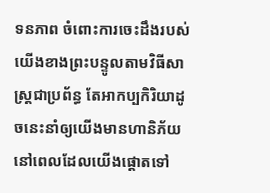ទនភាព ចំពោះការចេះដឹងរបស់យើងខាងព្រះបន្ទូលតាមវិធីសាស្ត្រជាប្រព័ន្ធ តែអាកប្បកិរិយាដូចនេះនាំឲ្យយើងមានហានិភ័យ នៅពេលដែលយើងផ្ដោតទៅ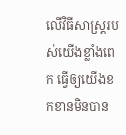លើវិធីសាស្ត្ររបស់យើងខ្លាំងពេក ធ្វើឲ្យយើងខកខានមិនបាន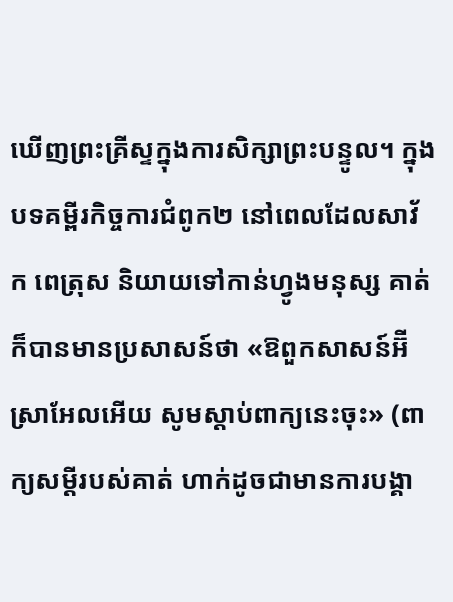ឃើញព្រះគ្រីស្ទក្នុងការសិក្សាព្រះបន្ទូល។ ក្នុងបទគម្ពីរកិច្ចការជំពូក២ នៅពេលដែលសាវ័ក ពេត្រុស និយាយទៅកាន់ហ្វូងមនុស្ស គាត់ក៏បានមានប្រសាសន៍ថា «ឱពួកសាសន៍អ៊‌ីស្រាអែលអើយ សូមស្តាប់ពាក្យនេះចុះ» (ពាក្យសម្ដីរបស់គាត់ ហាក់ដូចជាមានការបង្គា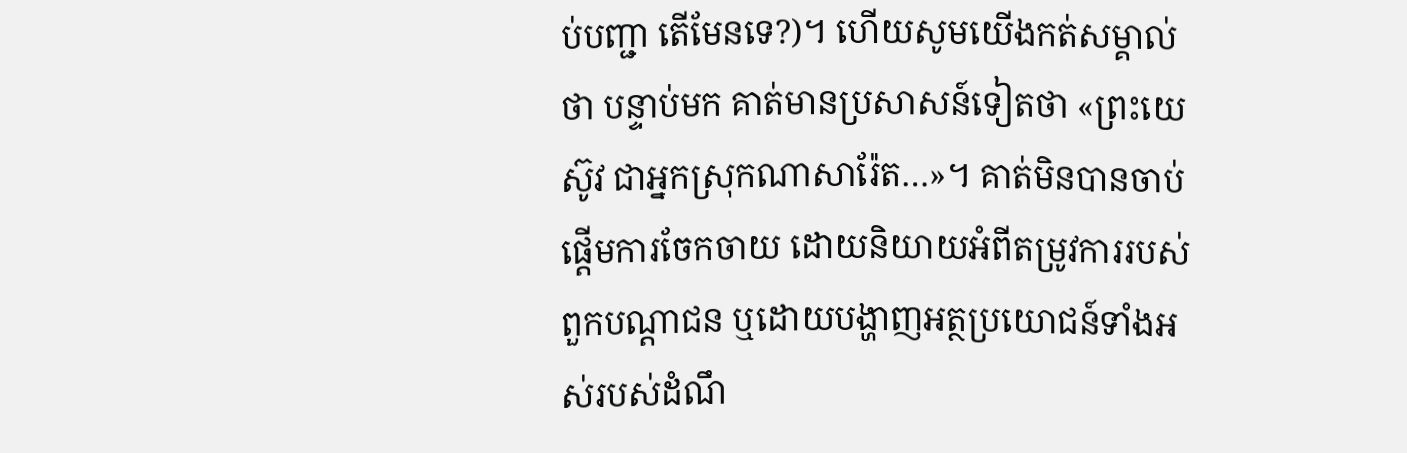ប់បញ្ជា តើមែនទេ?)។ ហើយសូមយើងកត់សម្គាល់ថា បន្ទាប់មក គាត់មានប្រសាសន៍ទៀតថា «ព្រះយេស៊ូវ ជាអ្នកស្រុកណាសារ៉ែត…»។ គាត់មិនបានចាប់ផ្ដើមការចែកចាយ ដោយនិយាយអំពីតម្រូវការរបស់ពួកបណ្តាជន ឬដោយបង្ហាញអត្ថប្រយោជន៍ទាំងអស់របស់ដំណឹ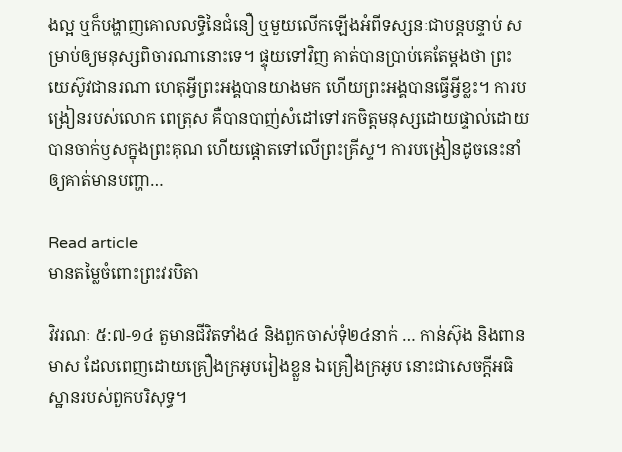ងល្អ ឬក៏បង្ហាញគោលលទ្ធិនៃជំនឿ ឬមួយលើកឡើងអំពីទស្សនៈជាបន្តបន្ទាប់ សម្រាប់ឲ្យមនុស្សពិចារណានោះទេ។ ផ្ទុយទៅវិញ គាត់បានប្រាប់គេតែម្តងថា ព្រះយេស៊ូវជានរណា ហេតុអ្វីព្រះអង្គបានយាងមក ហើយព្រះអង្គបានធ្វើអ្វីខ្លះ។ ការបង្រៀនរបស់លោក ពេត្រុស គឺបានបាញ់សំដៅទៅរកចិត្តមនុស្សដោយផ្ទាល់ដោយបានចាក់ឫសក្នុងព្រះគុណ ហើយផ្តោតទៅលើព្រះគ្រីស្ទ។ ការបង្រៀនដូចនេះនាំឲ្យគាត់មានបញ្ហា…

Read article
មានតម្លៃចំពោះព្រះវរបិតា

វិវរណៈ ៥:៧-១៤ តួមានជីវិតទាំង៤ និងពួកចាស់ទុំ២៤នាក់ … កាន់ស៊ុង និងពានមាស ដែលពេញដោយគ្រឿងក្រអូបរៀងខ្លួន ឯគ្រឿងក្រអូប នោះជាសេចក្តីអធិស្ឋានរបស់ពួកបរិសុទ្ធ។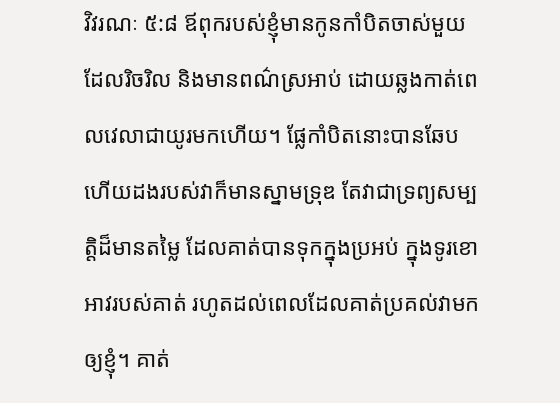វិវរណៈ ៥:៨ ឪពុករបស់ខ្ញុំមានកូនកាំបិតចាស់មួយដែលរិចរិល និងមានពណ៌ស្រអាប់ ដោយឆ្លងកាត់ពេលវេលាជាយូរមកហើយ។ ផ្លែកាំបិតនោះបានឆែប ហើយដងរបស់វាក៏មានស្នាមទ្រុឌ តែវាជាទ្រព្យសម្បត្តិដ៏មានតម្លៃ ដែលគាត់បានទុកក្នុងប្រអប់ ក្នុងទូរខោអាវរបស់គាត់ រហូតដល់ពេលដែលគាត់ប្រគល់វាមកឲ្យខ្ញុំ។ គាត់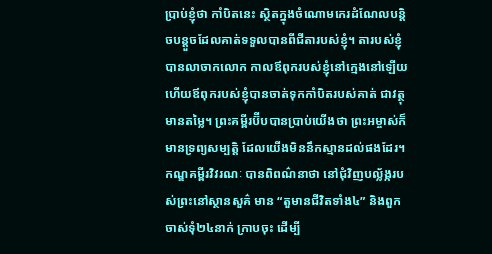ប្រាប់ខ្ញុំថា កាំបិតនេះ ស្ថិតក្នុងចំណោមកេរដំណែលបន្តិចបន្តួចដែលគាត់ទទួលបានពីជីតារបស់ខ្ញុំ។ តារបស់ខ្ញុំបានលាចាកលោក កាលឪពុករបស់ខ្ញុំនៅក្មេងនៅឡើយ ហើយឪពុករបស់ខ្ញុំបានចាត់ទុកកាំបិតរបស់គាត់ ជាវត្ថុមានតម្លៃ។ ព្រះគម្ពីរប៊ីបបានប្រាប់យើងថា ព្រះអម្ចាស់ក៏មានទ្រព្យសម្បត្តិ ដែលយើងមិននឹកស្មានដល់ផងដែរ។ កណ្ឌគម្ពីរវិវរណៈ បានពិពណ៌នាថា នៅជុំវិញបល្ល័ង្ករបស់ព្រះនៅស្ថានសួគ៌ មាន “តួមានជីវិតទាំង៤” និងពួកចាស់ទុំ២៤នាក់ ក្រាបចុះ ដើម្បី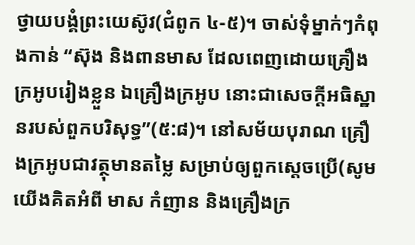ថ្វាយបង្គំព្រះយេស៊ូវ(ជំពូក ៤-៥)។ ចាស់ទុំម្នាក់ៗកំពុងកាន់ “ស៊ុង និងពានមាស ដែលពេញដោយគ្រឿងក្រអូបរៀងខ្លួន ឯគ្រឿងក្រអូប នោះជាសេចក្តីអធិស្ឋានរបស់ពួកបរិសុទ្ធ”(៥:៨)។ នៅសម័យបុរាណ គ្រឿងក្រអូបជាវត្ថុមានតម្លៃ សម្រាប់ឲ្យពួកស្តេចប្រើ(សូមយើងគិតអំពី មាស កំញាន និងគ្រឿងក្រ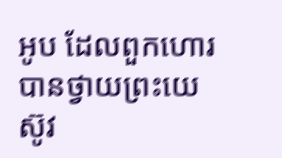អូប ដែលពួកហោរបានថ្វាយព្រះយេស៊ូវ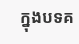ក្នុងបទគ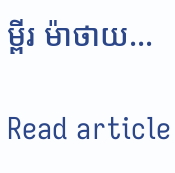ម្ពីរ ម៉ាថាយ…

Read article